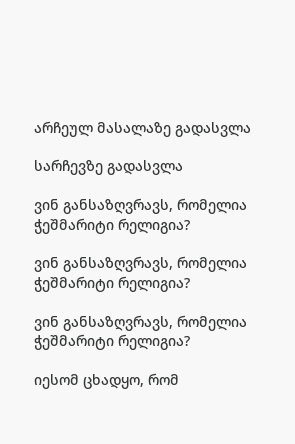არჩეულ მასალაზე გადასვლა

სარჩევზე გადასვლა

ვინ განსაზღვრავს, რომელია ჭეშმარიტი რელიგია?

ვინ განსაზღვრავს, რომელია ჭეშმარიტი რელიგია?

ვინ განსაზღვრავს, რომელია ჭეშმარიტი რელიგია?

იესომ ცხადყო, რომ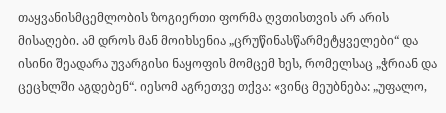თაყვანისმცემლობის ზოგიერთი ფორმა ღვთისთვის არ არის მისაღები. ამ დროს მან მოიხსენია „ცრუწინასწარმეტყველები“ და ისინი შეადარა უვარგისი ნაყოფის მომცემ ხეს, რომელსაც „ჭრიან და ცეცხლში აგდებენ“. იესომ აგრეთვე თქვა: «ვინც მეუბნება: „უფალო,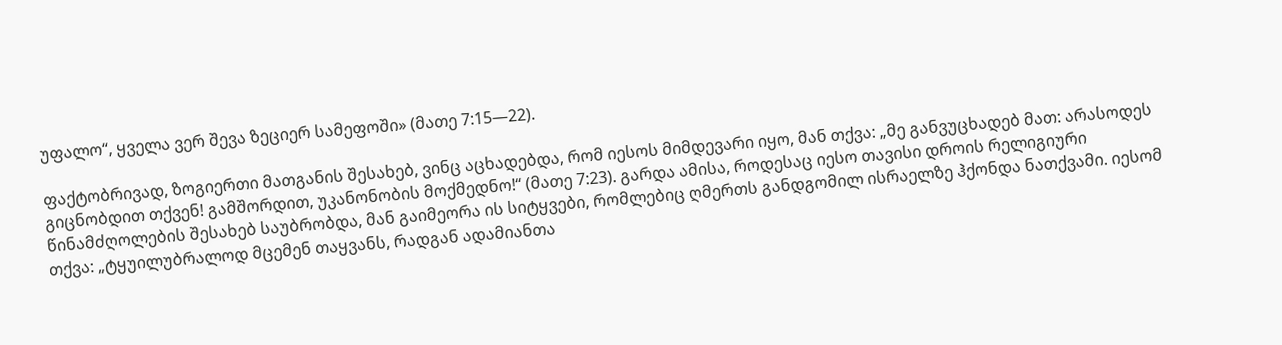უფალო“, ყველა ვერ შევა ზეციერ სამეფოში» (მათე 7:15—22).

ფაქტობრივად, ზოგიერთი მათგანის შესახებ, ვინც აცხადებდა, რომ იესოს მიმდევარი იყო, მან თქვა: „მე განვუცხადებ მათ: არასოდეს გიცნობდით თქვენ! გამშორდით, უკანონობის მოქმედნო!“ (მათე 7:23). გარდა ამისა, როდესაც იესო თავისი დროის რელიგიური წინამძღოლების შესახებ საუბრობდა, მან გაიმეორა ის სიტყვები, რომლებიც ღმერთს განდგომილ ისრაელზე ჰქონდა ნათქვამი. იესომ თქვა: „ტყუილუბრალოდ მცემენ თაყვანს, რადგან ადამიანთა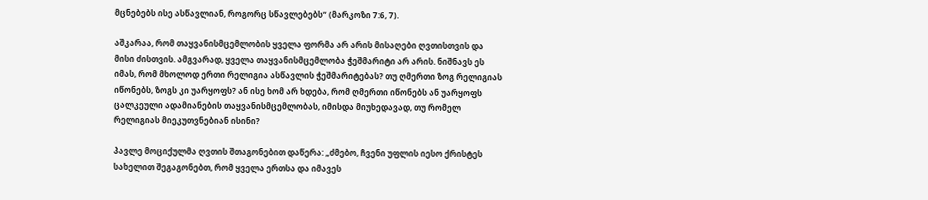მცნებებს ისე ასწავლიან, როგორც სწავლებებს“ (მარკოზი 7:6, 7).

აშკარაა, რომ თაყვანისმცემლობის ყველა ფორმა არ არის მისაღები ღვთისთვის და მისი ძისთვის. ამგვარად, ყველა თაყვანისმცემლობა ჭეშმარიტი არ არის. ნიშნავს ეს იმას, რომ მხოლოდ ერთი რელიგია ასწავლის ჭეშმარიტებას? თუ ღმერთი ზოგ რელიგიას იწონებს, ზოგს კი უარყოფს? ან ისე ხომ არ ხდება, რომ ღმერთი იწონებს ან უარყოფს ცალკეული ადამიანების თაყვანისმცემლობას, იმისდა მიუხედავად, თუ რომელ რელიგიას მიეკუთვნებიან ისინი?

პავლე მოციქულმა ღვთის შთაგონებით დაწერა: „ძმებო, ჩვენი უფლის იესო ქრისტეს სახელით შეგაგონებთ, რომ ყველა ერთსა და იმავეს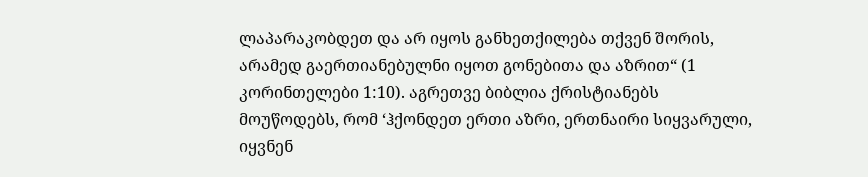ლაპარაკობდეთ და არ იყოს განხეთქილება თქვენ შორის, არამედ გაერთიანებულნი იყოთ გონებითა და აზრით“ (1 კორინთელები 1:10). აგრეთვე ბიბლია ქრისტიანებს მოუწოდებს, რომ ‘ჰქონდეთ ერთი აზრი, ერთნაირი სიყვარული, იყვნენ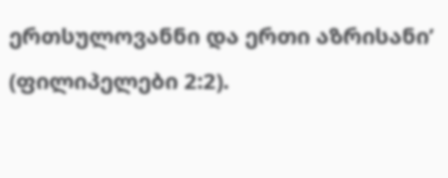ერთსულოვანნი და ერთი აზრისანი’ (ფილიპელები 2:2).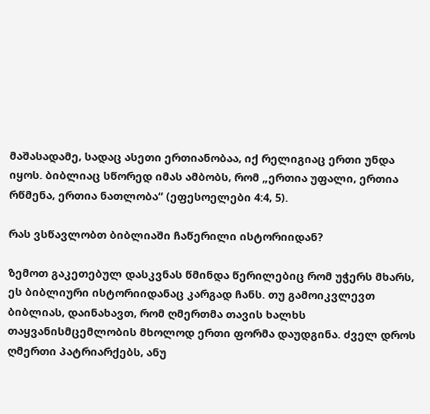მაშასადამე, სადაც ასეთი ერთიანობაა, იქ რელიგიაც ერთი უნდა იყოს. ბიბლიაც სწორედ იმას ამბობს, რომ „ერთია უფალი, ერთია რწმენა, ერთია ნათლობა“ (ეფესოელები 4:4, 5).

რას ვსწავლობთ ბიბლიაში ჩაწერილი ისტორიიდან?

ზემოთ გაკეთებულ დასკვნას წმინდა წერილებიც რომ უჭერს მხარს, ეს ბიბლიური ისტორიიდანაც კარგად ჩანს. თუ გამოიკვლევთ ბიბლიას, დაინახავთ, რომ ღმერთმა თავის ხალხს თაყვანისმცემლობის მხოლოდ ერთი ფორმა დაუდგინა. ძველ დროს ღმერთი პატრიარქებს, ანუ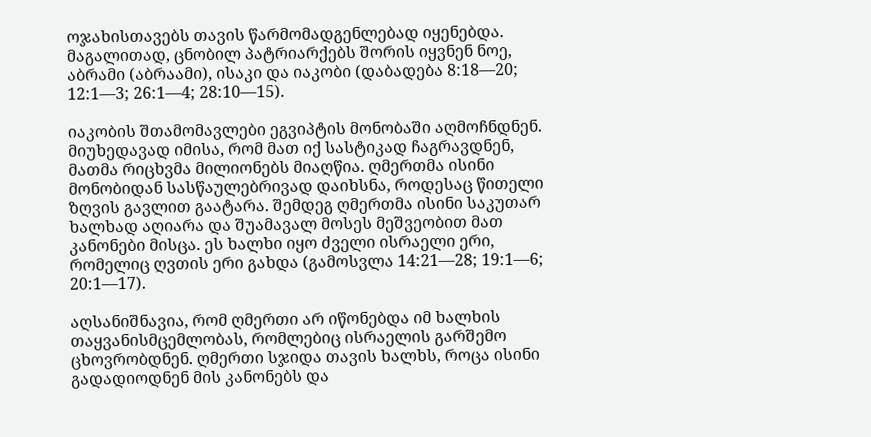ოჯახისთავებს თავის წარმომადგენლებად იყენებდა. მაგალითად, ცნობილ პატრიარქებს შორის იყვნენ ნოე, აბრამი (აბრაამი), ისაკი და იაკობი (დაბადება 8:18—20; 12:1—3; 26:1—4; 28:10—15).

იაკობის შთამომავლები ეგვიპტის მონობაში აღმოჩნდნენ. მიუხედავად იმისა, რომ მათ იქ სასტიკად ჩაგრავდნენ, მათმა რიცხვმა მილიონებს მიაღწია. ღმერთმა ისინი მონობიდან სასწაულებრივად დაიხსნა, როდესაც წითელი ზღვის გავლით გაატარა. შემდეგ ღმერთმა ისინი საკუთარ ხალხად აღიარა და შუამავალ მოსეს მეშვეობით მათ კანონები მისცა. ეს ხალხი იყო ძველი ისრაელი ერი, რომელიც ღვთის ერი გახდა (გამოსვლა 14:21—28; 19:1—6; 20:1—17).

აღსანიშნავია, რომ ღმერთი არ იწონებდა იმ ხალხის თაყვანისმცემლობას, რომლებიც ისრაელის გარშემო ცხოვრობდნენ. ღმერთი სჯიდა თავის ხალხს, როცა ისინი გადადიოდნენ მის კანონებს და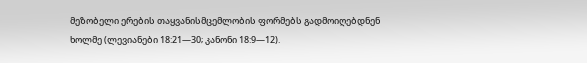მეზობელი ერების თაყვანისმცემლობის ფორმებს გადმოიღებდნენ ხოლმე (ლევიანები 18:21—30; კანონი 18:9—12).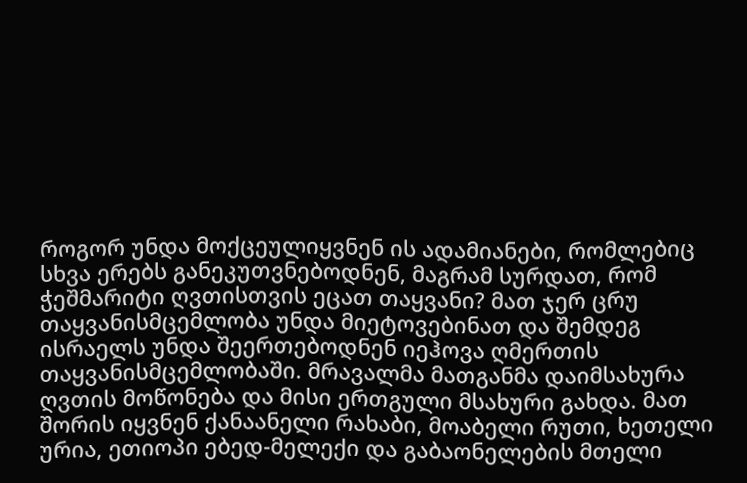როგორ უნდა მოქცეულიყვნენ ის ადამიანები, რომლებიც სხვა ერებს განეკუთვნებოდნენ, მაგრამ სურდათ, რომ ჭეშმარიტი ღვთისთვის ეცათ თაყვანი? მათ ჯერ ცრუ თაყვანისმცემლობა უნდა მიეტოვებინათ და შემდეგ ისრაელს უნდა შეერთებოდნენ იეჰოვა ღმერთის თაყვანისმცემლობაში. მრავალმა მათგანმა დაიმსახურა ღვთის მოწონება და მისი ერთგული მსახური გახდა. მათ შორის იყვნენ ქანაანელი რახაბი, მოაბელი რუთი, ხეთელი ურია, ეთიოპი ებედ-მელექი და გაბაონელების მთელი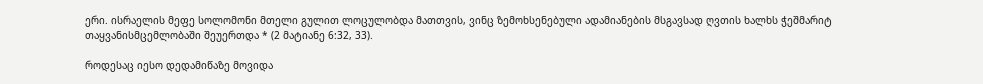ერი. ისრაელის მეფე სოლომონი მთელი გულით ლოცულობდა მათთვის, ვინც ზემოხსენებული ადამიანების მსგავსად ღვთის ხალხს ჭეშმარიტ თაყვანისმცემლობაში შეუერთდა * (2 მატიანე 6:32, 33).

როდესაც იესო დედამიწაზე მოვიდა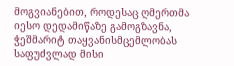მოგვიანებით, როდესაც ღმერთმა იესო დედამიწაზე გამოგზავნა, ჭეშმარიტ თაყვანისმცემლობას საფუძვლად მისი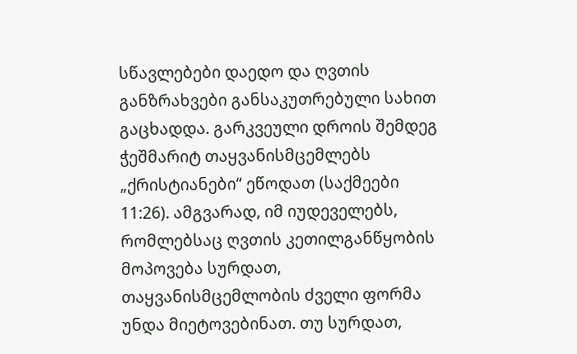სწავლებები დაედო და ღვთის განზრახვები განსაკუთრებული სახით გაცხადდა. გარკვეული დროის შემდეგ ჭეშმარიტ თაყვანისმცემლებს „ქრისტიანები“ ეწოდათ (საქმეები 11:26). ამგვარად, იმ იუდეველებს, რომლებსაც ღვთის კეთილგანწყობის მოპოვება სურდათ, თაყვანისმცემლობის ძველი ფორმა უნდა მიეტოვებინათ. თუ სურდათ,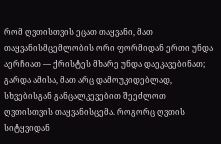რომ ღვთისთვის ეცათ თაყვანი, მათ თაყვანისმცემლობის ორი ფორმიდან ერთი უნდა აერჩიათ — ქრისტეს მხარე უნდა დაეკავებინათ; გარდა ამისა, მათ არც დამოუკიდებლად, სხვებისგან განცალკევებით შეეძლოთ ღვთისთვის თაყვანისცემა. როგორც ღვთის სიტყვიდან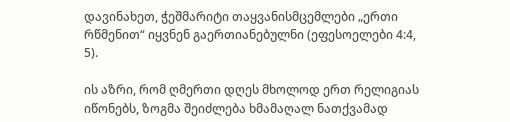დავინახეთ, ჭეშმარიტი თაყვანისმცემლები „ერთი რწმენით“ იყვნენ გაერთიანებულნი (ეფესოელები 4:4, 5).

ის აზრი, რომ ღმერთი დღეს მხოლოდ ერთ რელიგიას იწონებს, ზოგმა შეიძლება ხმამაღალ ნათქვამად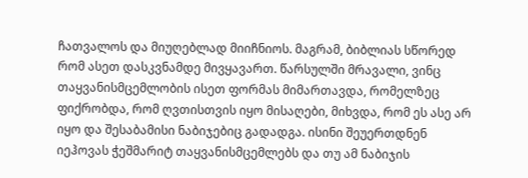ჩათვალოს და მიუღებლად მიიჩნიოს. მაგრამ, ბიბლიას სწორედ რომ ასეთ დასკვნამდე მივყავართ. წარსულში მრავალი, ვინც თაყვანისმცემლობის ისეთ ფორმას მიმართავდა, რომელზეც ფიქრობდა, რომ ღვთისთვის იყო მისაღები, მიხვდა, რომ ეს ასე არ იყო და შესაბამისი ნაბიჯებიც გადადგა. ისინი შეუერთდნენ იეჰოვას ჭეშმარიტ თაყვანისმცემლებს და თუ ამ ნაბიჯის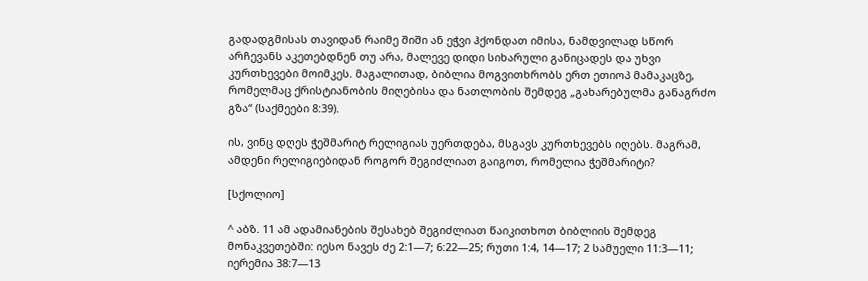გადადგმისას თავიდან რაიმე შიში ან ეჭვი ჰქონდათ იმისა, ნამდვილად სწორ არჩევანს აკეთებდნენ თუ არა, მალევე დიდი სიხარული განიცადეს და უხვი კურთხევები მოიმკეს. მაგალითად, ბიბლია მოგვითხრობს ერთ ეთიოპ მამაკაცზე, რომელმაც ქრისტიანობის მიღებისა და ნათლობის შემდეგ „გახარებულმა განაგრძო გზა“ (საქმეები 8:39).

ის, ვინც დღეს ჭეშმარიტ რელიგიას უერთდება, მსგავს კურთხევებს იღებს. მაგრამ, ამდენი რელიგიებიდან როგორ შეგიძლიათ გაიგოთ, რომელია ჭეშმარიტი?

[სქოლიო]

^ აბზ. 11 ამ ადამიანების შესახებ შეგიძლიათ წაიკითხოთ ბიბლიის შემდეგ მონაკვეთებში: იესო ნავეს ძე 2:1—7; 6:22—25; რუთი 1:4, 14—17; 2 სამუელი 11:3—11; იერემია 38:7—13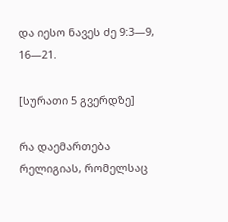და იესო ნავეს ძე 9:3—9, 16—21.

[სურათი 5 გვერდზე]

რა დაემართება რელიგიას, რომელსაც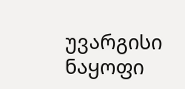უვარგისი ნაყოფი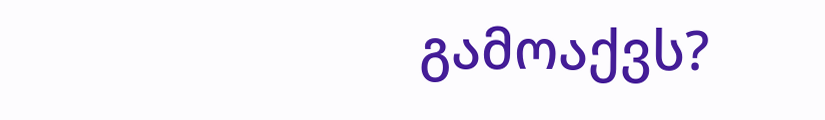გამოაქვს?